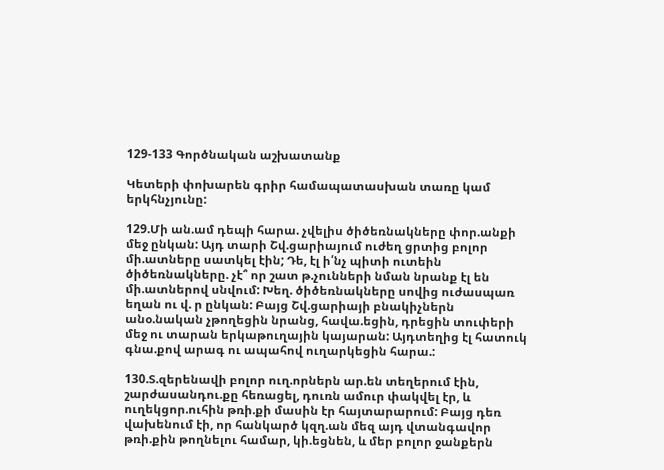129-133 Գործնական աշխատանք

Կետերի փոխարեն գրիր համապատասխան տառը կամ երկհնչյունը:

129.Մի ան.ամ դեպի հարա. չվելիս ծիծեռնակները փոր.անքի մեջ ընկան: Այդ տարի Շվ.ցարիայում ուժեղ ցրտից բոլոր մի.ատները սատկել էին; Դե, էլ ի՛նչ պիտի ուտեին ծիծեռնակները. չէ՞ որ շատ թ.չունների նման նրանք էլ են մի.ատներով սնվում: Խեղ. ծիծեռնակները սովից ուժասպառ եղան ու վ. ր ընկան: Բայց Շվ.ցարիայի բնակիչներն անօ.նական չթողեցին նրանց, հավա.եցին, դրեցին տուփերի մեջ ու տարան երկաթուղային կայարան: Այդտեղից էլ հատուկ գնա.քով արագ ու ապահով ուղարկեցին հարա.:

130.Տ.զերենավի բոլոր ուղ.որներն ար.են տեղերում էին, շարժասանդու.քը հեռացել, դուռն ամուր փակվել էր, և ուղեկցոր.ուհին թռի.քի մասին էր հայտարարում: Բայց դեռ վախենում էի, որ հանկարծ կզղ.ան մեզ այդ վտանգավոր թռի.քին թողնելու համար, կի.եցնեն, և մեր բոլոր ջանքերն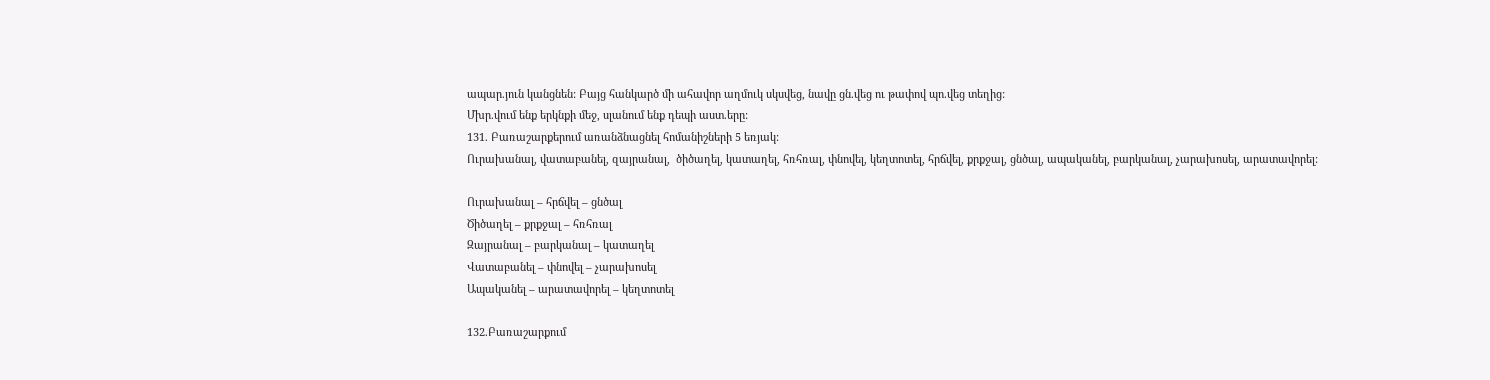ապար.յուն կանցնեն: Բայց հանկարծ մի ահավոր աղմուկ սկսվեց, նավը ցն.վեց ու թափով պո.վեց տեղից:
Մխր.վում ենք երկնքի մեջ, սլանում ենք դեպի աստ.երը:
131. Բառաշարքերում առանձնացնել հոմանիշների 5 եռյակ:
Ուրախանալ, վատաբանել, զայրանալ,  ծիծաղել, կատաղել, հռհռալ, փնովել, կեղտոտել, հրճվել, քրքջալ, ցնծալ, ապականել, բարկանալ, չարախոսել, արատավորել:

Ուրախանալ – հրճվել – ցնծալ
Ծիծաղել – քրքջալ – հռհռալ
Զայրանալ – բարկանալ – կատաղել
Վատաբանել – փնովել – չարախոսել
Ապականել – արատավորել – կեղտոտել

132.Բառաշարքում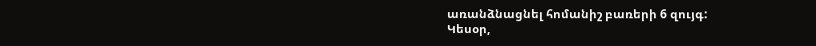առանձնացնել հոմանիշ բառերի 6 զույգ:
Կեսօր,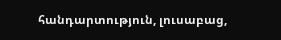հանդարտություն, լուսաբաց,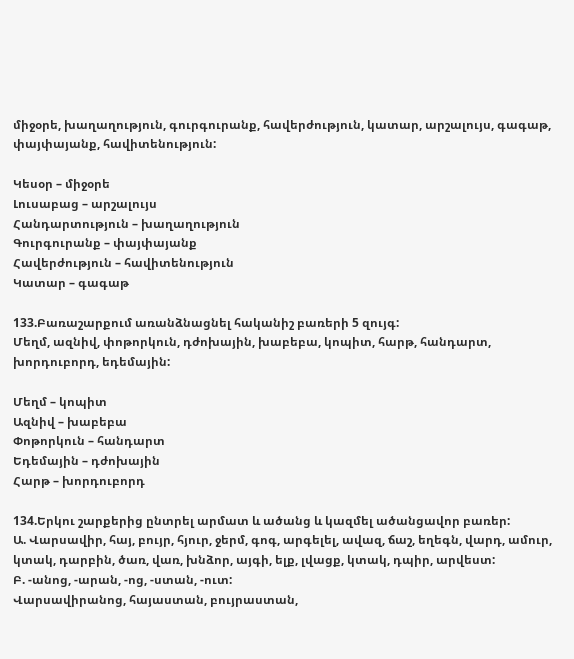միջօրե, խաղաղություն, գուրգուրանք, հավերժություն, կատար, արշալույս, գագաթ, փայփայանք, հավիտենություն:

Կեսօր – միջօրե
Լուսաբաց – արշալույս
Հանդարտություն – խաղաղություն
Գուրգուրանք – փայփայանք
Հավերժություն – հավիտենություն
Կատար – գագաթ

133.Բառաշարքում առանձնացնել հականիշ բառերի 5 զույգ:
Մեղմ, ազնիվ, փոթորկուն, դժոխային, խաբեբա, կոպիտ, հարթ, հանդարտ, խորդուբորդ, եդեմային:

Մեղմ – կոպիտ
Ազնիվ – խաբեբա
Փոթորկուն – հանդարտ
Եդեմային – դժոխային
Հարթ – խորդուբորդ

134.Երկու շարքերից ընտրել արմատ և ածանց և կազմել ածանցավոր բառեր:
Ա. Վարսավիր, հայ, բույր, հյուր, ջերմ, գոգ, արգելել, ավազ, ճաշ, եղեգն, վարդ, ամուր, կտակ, դարբին, ծառ, վառ, խնձոր, այգի, ելք, լվացք, կտակ, դպիր, արվեստ:
Բ. -անոց, -արան, -ոց, -ստան, -ուտ:
Վարսավիրանոց, հայաստան, բույրաստան,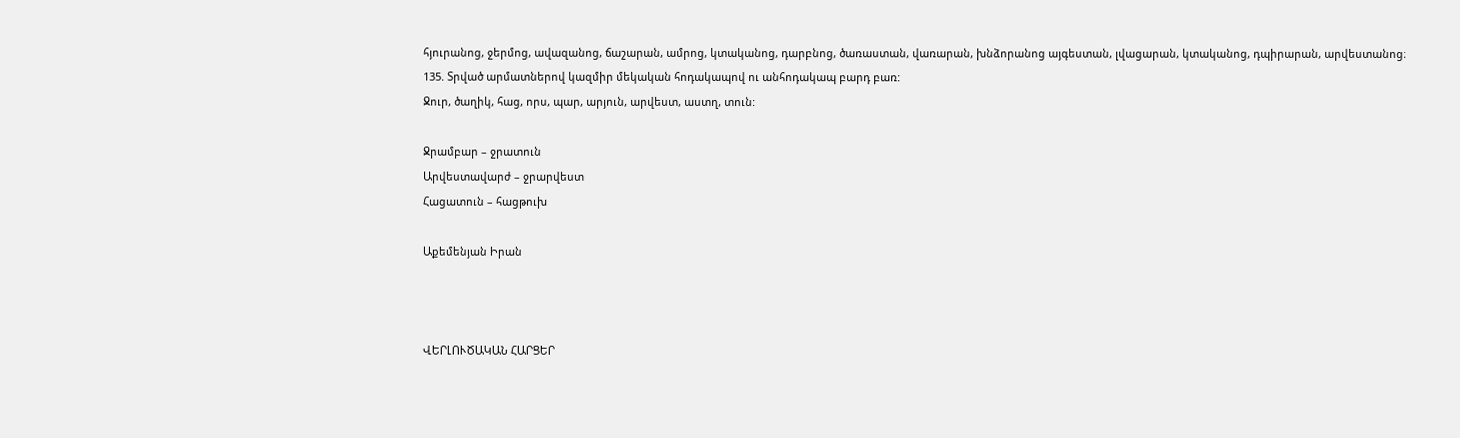հյուրանոց, ջերմոց, ավազանոց, ճաշարան, ամրոց, կտականոց, դարբնոց, ծառաստան, վառարան, խնձորանոց այգեստան, լվացարան, կտականոց, դպիրարան, արվեստանոց։
135. Տրված արմատներով կազմիր մեկական հոդակապով ու անհոդակապ բարդ բառ:
Ջուր, ծաղիկ, հաց, որս, պար, արյուն, արվեստ, աստղ, տուն:

Ջրամբար – ջրատուն
Արվեստավարժ – ջրարվեստ
Հացատուն – հացթուխ

Աքեմենյան Իրան



ՎԵՐԼՈՒԾԱԿԱՆ ՀԱՐՑԵՐ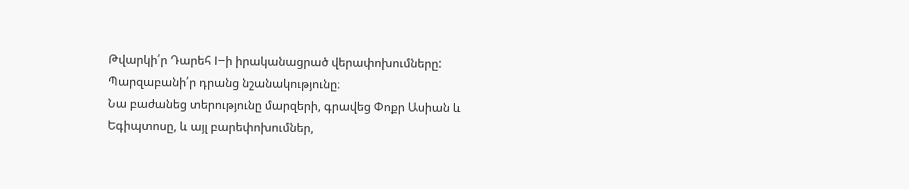Թվարկի՛ր Դարեհ I–ի իրականացրած վերափոխումները: Պարզաբանի՛ր դրանց նշանակությունը։
Նա բաժանեց տերությունը մարզերի, գրավեց Փոքր Ասիան և Եգիպտոսը, և այլ բարեփոխումներ,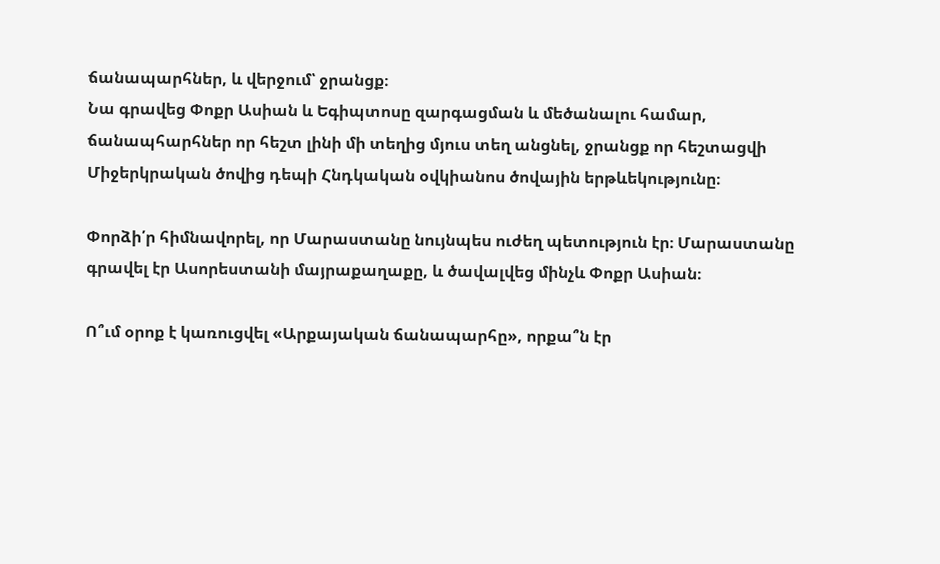ճանապարհներ, և վերջում՝ ջրանցք։
Նա գրավեց Փոքր Ասիան և Եգիպտոսը զարգացման և մեծանալու համար, ճանապհարհներ որ հեշտ լինի մի տեղից մյուս տեղ անցնել, ջրանցք որ հեշտացվի Միջերկրական ծովից դեպի Հնդկական օվկիանոս ծովային երթևեկությունը։

Փորձի՛ր հիմնավորել, որ Մարաստանը նույնպես ուժեղ պետություն էր։ Մարաստանը գրավել էր Ասորեստանի մայրաքաղաքը, և ծավալվեց մինչև Փոքր Ասիան։

Ո՞ւմ օրոք է կառուցվել «Արքայական ճանապարհը», որքա՞ն էր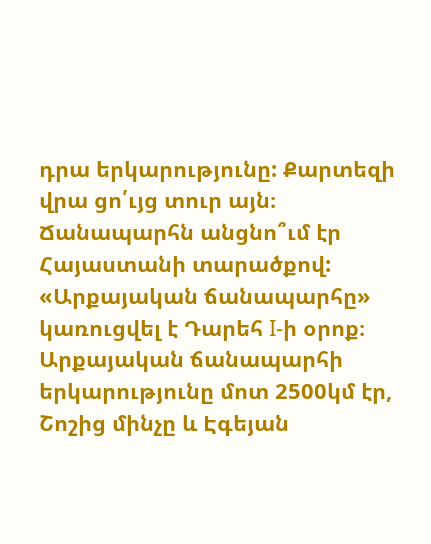դրա երկարությունը: Քարտեզի վրա ցո՛ւյց տուր այն։ Ճանապարհն անցնո՞ւմ էր Հայաստանի տարածքով:
«Արքայական ճանապարհը» կառուցվել է Դարեհ I-ի օրոք։ Արքայական ճանապարհի երկարությունը մոտ 2500կմ էր, Շոշից մինչը և Էգեյան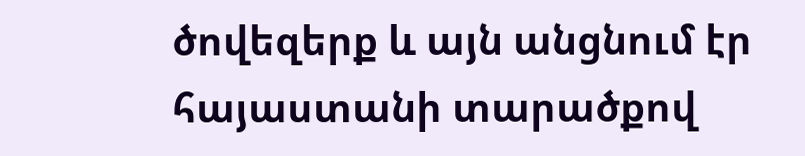ծովեզերք և այն անցնում էր հայաստանի տարածքով